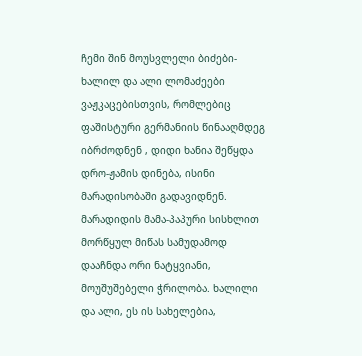ჩემი შინ მოუსვლელი ბიძები- ხალილ და ალი ლომაძეები
ვაჟკაცებისთვის, რომლებიც ფაშისტური გერმანიის წინააღმდეგ იბრძოდნენ , დიდი ხანია შეწყდა დრო-ჟამის დინება, ისინი მარადისობაში გადავიდნენ. მარადიდის მამა-პაპური სისხლით მორწყულ მიწას სამუდამოდ დააჩნდა ორი ნატყვიანი, მოუშუშებელი ჭრილობა. ხალილი და ალი, ეს ის სახელებია,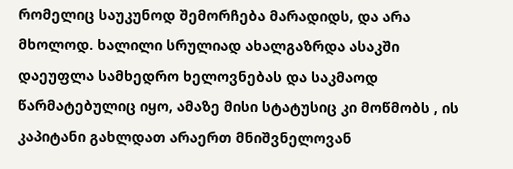რომელიც საუკუნოდ შემორჩება მარადიდს, და არა მხოლოდ. ხალილი სრულიად ახალგაზრდა ასაკში დაეუფლა სამხედრო ხელოვნებას და საკმაოდ წარმატებულიც იყო, ამაზე მისი სტატუსიც კი მოწმობს , ის კაპიტანი გახლდათ არაერთ მნიშვნელოვან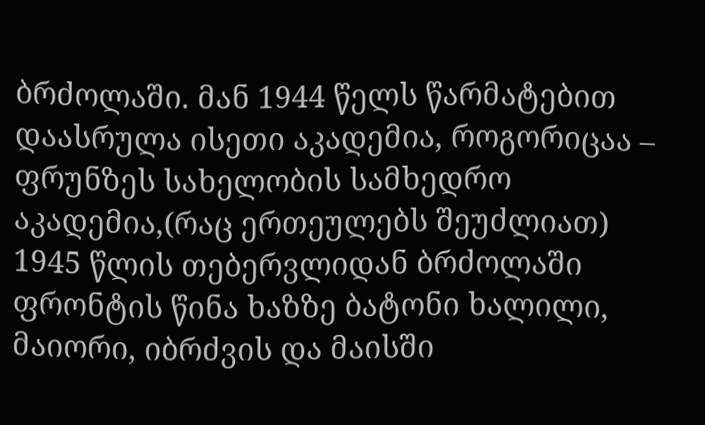ბრძოლაში. მან 1944 წელს წარმატებით დაასრულა ისეთი აკადემია, როგორიცაა – ფრუნზეს სახელობის სამხედრო აკადემია,(რაც ერთეულებს შეუძლიათ) 1945 წლის თებერვლიდან ბრძოლაში ფრონტის წინა ხაზზე ბატონი ხალილი, მაიორი, იბრძვის და მაისში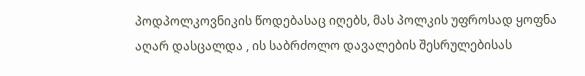პოდპოლკოვნიკის წოდებასაც იღებს, მას პოლკის უფროსად ყოფნა აღარ დასცალდა , ის საბრძოლო დავალების შესრულებისას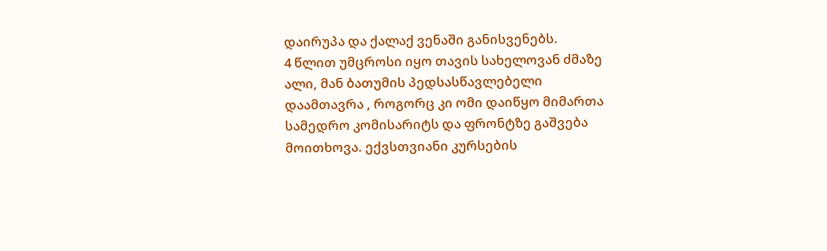დაირუპა და ქალაქ ვენაში განისვენებს.
4 წლით უმცროსი იყო თავის სახელოვან ძმაზე ალი, მან ბათუმის პედსასწავლებელი დაამთავრა , როგორც კი ომი დაიწყო მიმართა სამედრო კომისარიტს და ფრონტზე გაშვება მოითხოვა. ექვსთვიანი კურსების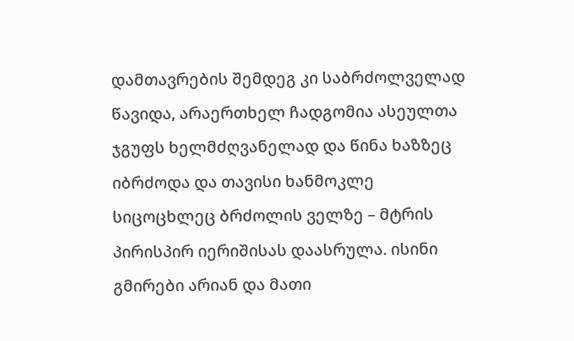დამთავრების შემდეგ კი საბრძოლველად წავიდა, არაერთხელ ჩადგომია ასეულთა ჯგუფს ხელმძღვანელად და წინა ხაზზეც იბრძოდა და თავისი ხანმოკლე სიცოცხლეც ბრძოლის ველზე – მტრის პირისპირ იერიშისას დაასრულა. ისინი გმირები არიან და მათი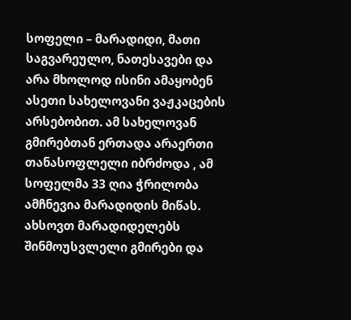სოფელი – მარადიდი, მათი საგვარეულო, ნათესავები და არა მხოლოდ ისინი ამაყობენ ასეთი სახელოვანი ვაჟკაცების არსებობით. ამ სახელოვან გმირებთან ერთადა არაერთი თანასოფლელი იბრძოდა , ამ სოფელმა 33 ღია ჭრილობა ამჩნევია მარადიდის მიწას.
ახსოვთ მარადიდელებს შინმოუსვლელი გმირები და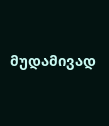მუდამივად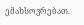ემახსოვრებათ.